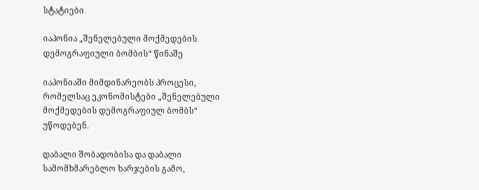სტატიები

იაპონია „შენელებული მოქმედების დემოგრაფიული ბომბის“ წინაშე

იაპონიაში მიმდინარეობს პროცესი, რომელსაც ეკონომისტები „შენელებული მოქმედების დემოგრაფიულ ბომბს“ უწოდებენ.

დაბალი შობადობისა და დაბალი სამომხმარებლო ხარჯების გამო,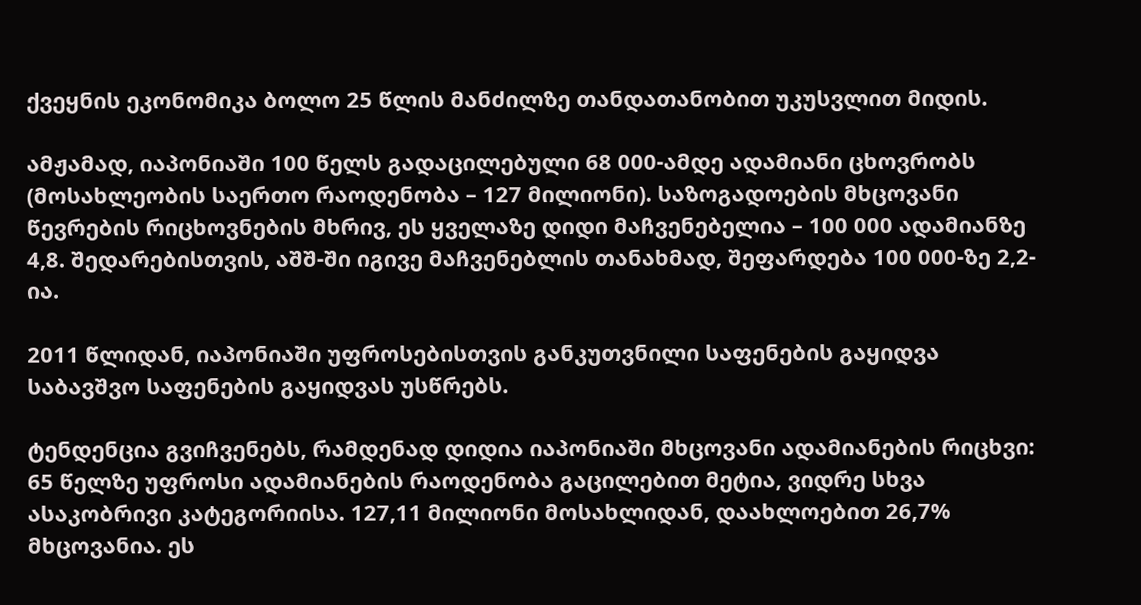ქვეყნის ეკონომიკა ბოლო 25 წლის მანძილზე თანდათანობით უკუსვლით მიდის.

ამჟამად, იაპონიაში 100 წელს გადაცილებული 68 000-ამდე ადამიანი ცხოვრობს (მოსახლეობის საერთო რაოდენობა – 127 მილიონი). საზოგადოების მხცოვანი წევრების რიცხოვნების მხრივ, ეს ყველაზე დიდი მაჩვენებელია – 100 000 ადამიანზე 4,8. შედარებისთვის, აშშ-ში იგივე მაჩვენებლის თანახმად, შეფარდება 100 000-ზე 2,2-ია.

2011 წლიდან, იაპონიაში უფროსებისთვის განკუთვნილი საფენების გაყიდვა საბავშვო საფენების გაყიდვას უსწრებს.

ტენდენცია გვიჩვენებს, რამდენად დიდია იაპონიაში მხცოვანი ადამიანების რიცხვი: 65 წელზე უფროსი ადამიანების რაოდენობა გაცილებით მეტია, ვიდრე სხვა ასაკობრივი კატეგორიისა. 127,11 მილიონი მოსახლიდან, დაახლოებით 26,7% მხცოვანია. ეს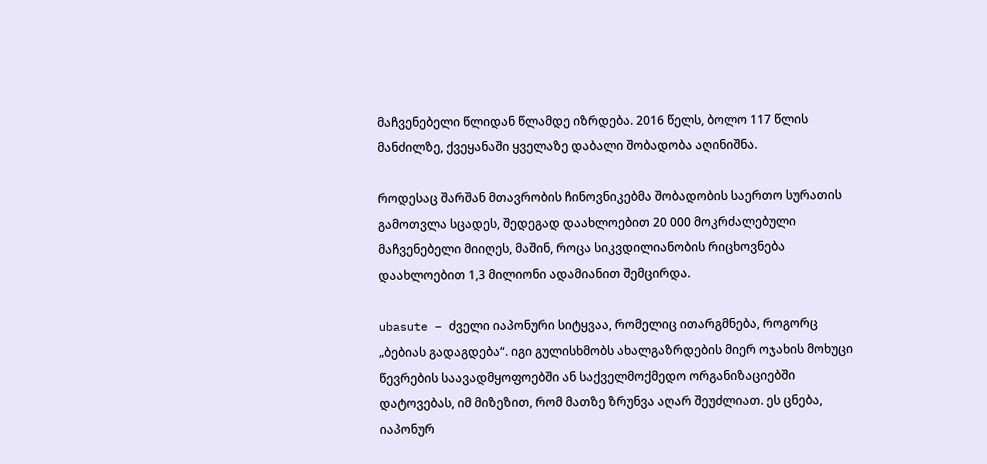მაჩვენებელი წლიდან წლამდე იზრდება. 2016 წელს, ბოლო 117 წლის მანძილზე, ქვეყანაში ყველაზე დაბალი შობადობა აღინიშნა.

როდესაც შარშან მთავრობის ჩინოვნიკებმა შობადობის საერთო სურათის გამოთვლა სცადეს, შედეგად დაახლოებით 20 000 მოკრძალებული მაჩვენებელი მიიღეს, მაშინ, როცა სიკვდილიანობის რიცხოვნება დაახლოებით 1,3 მილიონი ადამიანით შემცირდა.

ubasute – ძველი იაპონური სიტყვაა, რომელიც ითარგმნება, როგორც „ბებიას გადაგდება“. იგი გულისხმობს ახალგაზრდების მიერ ოჯახის მოხუცი წევრების საავადმყოფოებში ან საქველმოქმედო ორგანიზაციებში დატოვებას, იმ მიზეზით, რომ მათზე ზრუნვა აღარ შეუძლიათ. ეს ცნება, იაპონურ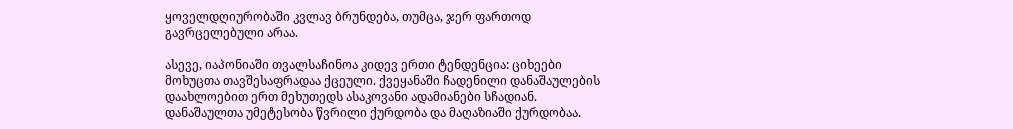ყოველდღიურობაში კვლავ ბრუნდება, თუმცა, ჯერ ფართოდ გავრცელებული არაა.

ასევე, იაპონიაში თვალსაჩინოა კიდევ ერთი ტენდენცია: ციხეები მოხუცთა თავშესაფრადაა ქცეული. ქვეყანაში ჩადენილი დანაშაულების დაახლოებით ერთ მეხუთედს ასაკოვანი ადამიანები სჩადიან. დანაშაულთა უმეტესობა წვრილი ქურდობა და მაღაზიაში ქურდობაა.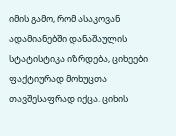იმის გამო, რომ ასაკოვან ადამიანებში დანაშაულის სტატისტიკა იზრდება, ციხეები ფაქტიურად მოხუცთა თავშესაფრად იქცა. ციხის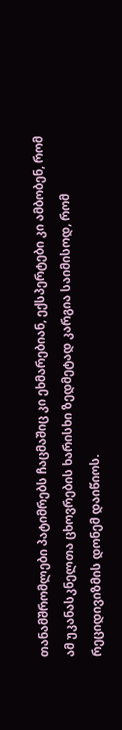თანამშრომლები პატიმრებს ჩაცმაშიც კი ეხმარებიან, ექსპერტები კი ამბობენ, რომ ამ უკანასკნელთა ცხოვრების ხარისხი ზედმეტად კარგია საიმისოდ, რომ რეციდივიზმის დონემ დაიწიოს.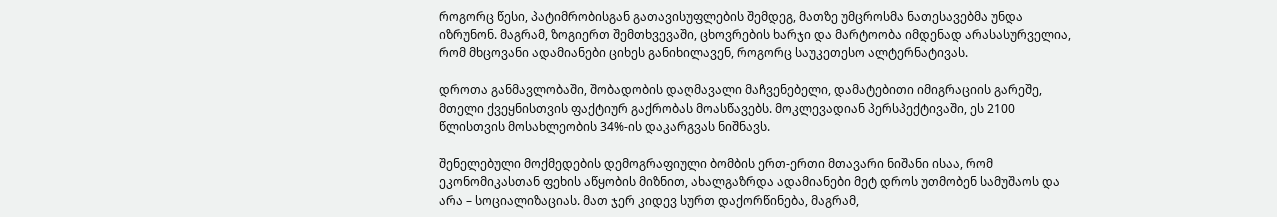როგორც წესი, პატიმრობისგან გათავისუფლების შემდეგ, მათზე უმცროსმა ნათესავებმა უნდა იზრუნონ. მაგრამ, ზოგიერთ შემთხვევაში, ცხოვრების ხარჯი და მარტოობა იმდენად არასასურველია, რომ მხცოვანი ადამიანები ციხეს განიხილავენ, როგორც საუკეთესო ალტერნატივას.

დროთა განმავლობაში, შობადობის დაღმავალი მაჩვენებელი, დამატებითი იმიგრაციის გარეშე, მთელი ქვეყნისთვის ფაქტიურ გაქრობას მოასწავებს. მოკლევადიან პერსპექტივაში, ეს 2100 წლისთვის მოსახლეობის 34%-ის დაკარგვას ნიშნავს.

შენელებული მოქმედების დემოგრაფიული ბომბის ერთ-ერთი მთავარი ნიშანი ისაა, რომ ეკონომიკასთან ფეხის აწყობის მიზნით, ახალგაზრდა ადამიანები მეტ დროს უთმობენ სამუშაოს და არა – სოციალიზაციას. მათ ჯერ კიდევ სურთ დაქორწინება, მაგრამ,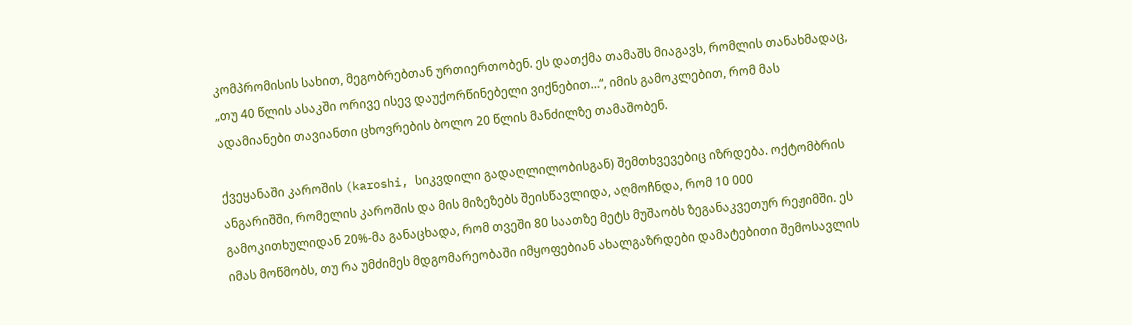კომპრომისის სახით, მეგობრებთან ურთიერთობენ. ეს დათქმა თამაშს მიაგავს, რომლის თანახმადაც, „თუ 40 წლის ასაკში ორივე ისევ დაუქორწინებელი ვიქნებით…“, იმის გამოკლებით, რომ მას ადამიანები თავიანთი ცხოვრების ბოლო 20 წლის მანძილზე თამაშობენ.

ქვეყანაში კაროშის (karoshi, სიკვდილი გადაღლილობისგან) შემთხვევებიც იზრდება. ოქტომბრის ანგარიშში, რომელის კაროშის და მის მიზეზებს შეისწავლიდა, აღმოჩნდა, რომ 10 000 გამოკითხულიდან 20%-მა განაცხადა, რომ თვეში 80 საათზე მეტს მუშაობს ზეგანაკვეთურ რეჟიმში. ეს იმას მოწმობს, თუ რა უმძიმეს მდგომარეობაში იმყოფებიან ახალგაზრდები დამატებითი შემოსავლის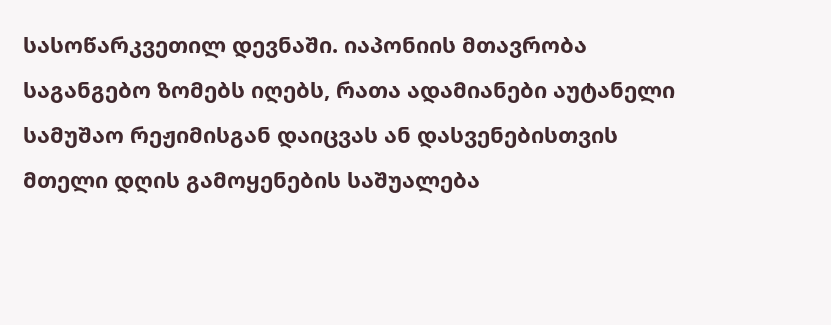სასოწარკვეთილ დევნაში. იაპონიის მთავრობა საგანგებო ზომებს იღებს, რათა ადამიანები აუტანელი სამუშაო რეჟიმისგან დაიცვას ან დასვენებისთვის მთელი დღის გამოყენების საშუალება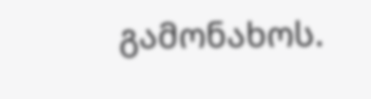გამონახოს.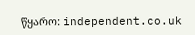წყარო: independent.co.uk